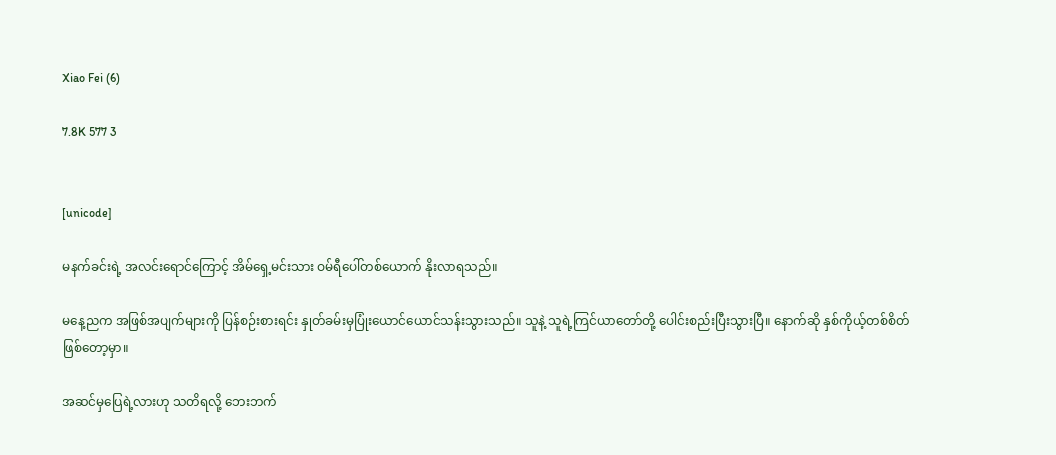Xiao Fei (6)

7.8K 577 3


[unicode]

မနက်ခင်းရဲ့ အလင်းရောင်ကြောင့် အိမ်ရှေ့မင်းသား ဝမ်ရီပေါ်တစ်ယောက် နိုးလာရသည်။

မနေ့ညက အဖြစ်အပျက်များကို ပြန်စဉ်းစားရင်း နှုတ်ခမ်းမှပြုံးယောင်ယောင်သန်းသွားသည်။ သူနဲ့ သူရဲ့ကြင်ယာတော်တို့ ပေါင်းစည်းပြီးသွားပြီ။ နောက်ဆို နှစ်ကိုယ့်တစ်စိတ်ဖြစ်တော့မှာ။

အဆင်မှပြေရဲ့လားဟု သတိရလို့ ဘေးဘက်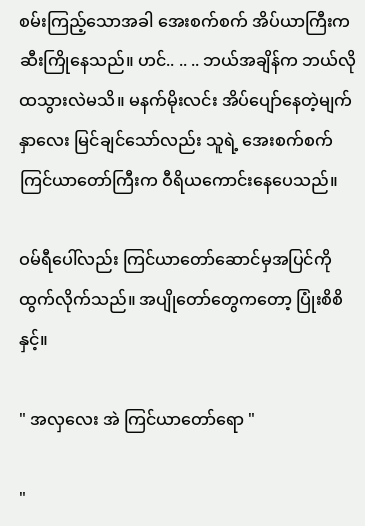စမ်းကြည့်သောအခါ အေးစက်စက် အိပ်ယာကြီးက ဆီးကြိုနေသည်။ ဟင်.. .. .. ဘယ်အချိန်က ဘယ်လိုထသွားလဲမသိ။ မနက်မိုးလင်း အိပ်ပျော်နေတဲ့မျက်နှာလေး မြင်ချင်သော်လည်း သူရဲ့ အေးစက်စက်ကြင်ယာတော်ကြီးက ဝီရိယကောင်းနေပေသည်။

ဝမ်ရီပေါ်လည်း ကြင်ယာတော်ဆောင်မှအပြင်ကို ထွက်လိုက်သည်။ အပျိုတော်တွေကတော့ ပြုံးစိစိနှင့်။

" အလှလေး အဲ ကြင်ယာတော်ရော "

"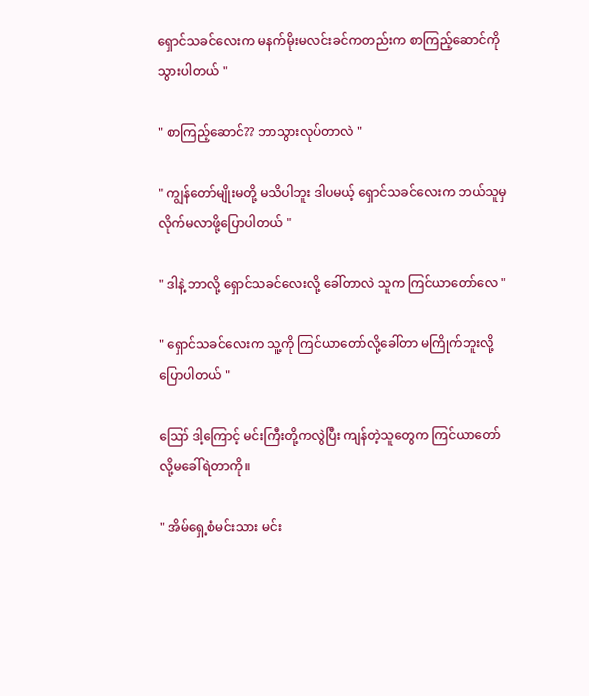ရှောင်သခင်လေးက မနက်မိုးမလင်းခင်ကတည်းက စာကြည့်ဆောင်ကိုသွားပါတယ် "

" စာကြည့်ဆောင်?? ဘာသွားလုပ်တာလဲ "

" ကျွန်တော်မျိုးမတို့ မသိပါဘူး ဒါပမယ့် ရှောင်သခင်လေးက ဘယ်သူမှလိုက်မလာဖို့ပြောပါတယ် "

" ဒါနဲ့ ဘာလို့ ရှောင်သခင်လေးလို့ ခေါ်တာလဲ သူက ကြင်ယာတော်လေ "

" ရှောင်သခင်လေးက သူ့ကို ကြင်ယာတော်လို့ခေါ်တာ မကြိုက်ဘူးလို့ပြောပါတယ် "

ဪ ဒါ့ကြောင့် မင်းကြီးတို့ကလွဲပြီး ကျန်တဲ့သူတွေက ကြင်ယာတော်လို့မခေါ်ရဲတာကို။

" အိမ်ရှေ့စံမင်းသား မင်း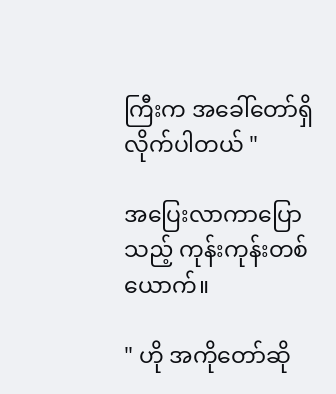ကြီးက အခေါ်တော်ရှိလိုက်ပါတယ် "

အပြေးလာကာပြောသည့် ကုန်းကုန်းတစ်ယောက်။

" ဟို အကိုတော်ဆို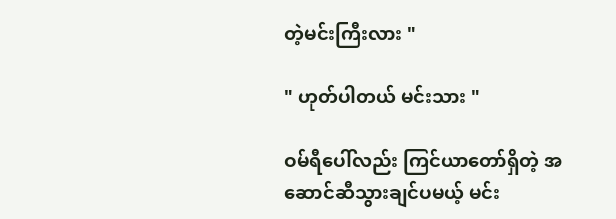တဲ့မင်းကြီးလား "

" ဟုတ်ပါတယ် မင်းသား "

ဝမ်ရီပေါ်လည်း ကြင်ယာတော်ရှိတဲ့ အဆောင်ဆီသွားချင်ပမယ့် မင်း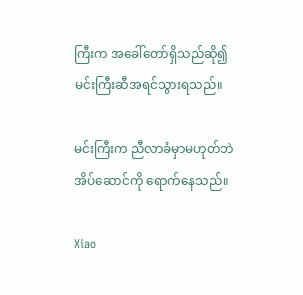ကြီးက အခေါ်တော်ရှိသည်ဆို၍ မင်းကြီးဆီအရင်သွားရသည်။

မင်းကြီးက ညီလာခံမှာမဟုတ်ဘဲ အိပ်ဆောင်ကို ရောက်နေသည်။

Xiao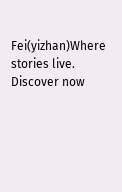Fei(yizhan)Where stories live. Discover now